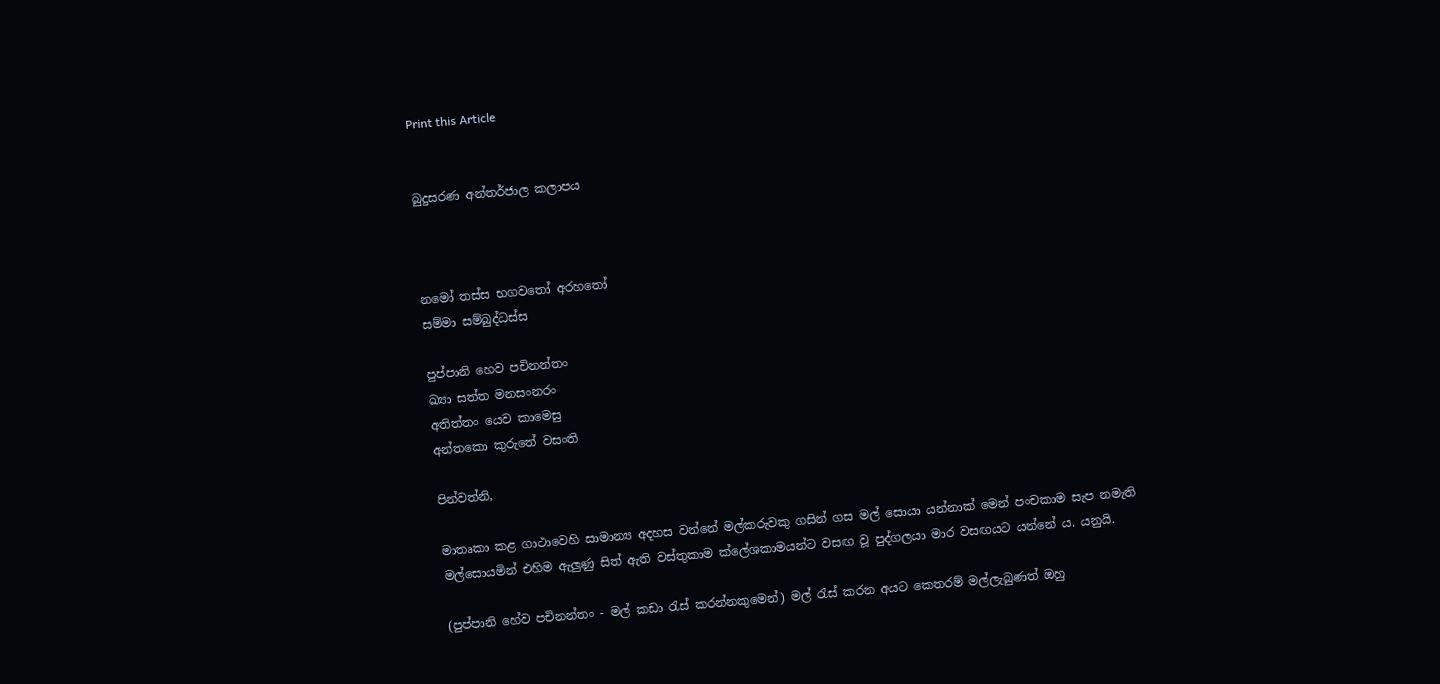Print this Article


බුදුසරණ අන්තර්ජාල කලාපය



නමෝ තස්ස භගවතෝ අරහතෝ
සම්මා සම්බුද්ධස්ස

පුප්පානි හෙව පචිනන්තං
ඛ්‍යා සත්ත මනසංනරං
අතිත්තං යෙව කාමෙසු
අන්තකො කුරුතේ වසංති

පින්වත්නි,

මාතෘකා කළ ගාථාවෙහි සාමාන්‍ය අදහස වන්නේ මල්කරුවකු ගසින් ගස මල් සොයා යන්නාක් මෙන් පංචකාම සැප නමැති මල්සොයමින් එහිම ඇලුණු සිත් ඇති වස්තුකාම ක්ලේශකාමයන්ට වසඟ වූ පුද්ගලයා මාර වසඟයට යන්නේ ය. යනුයි.

(පුප්පානි හේව පචිනන්තං - මල් කඩා රැස් කරන්නකුමෙන්) මල් රැස් කරන අයට කෙතරම් මල්ලැබුණත් ඔහු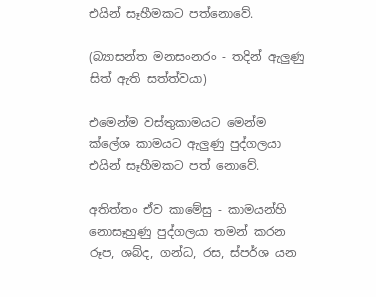එයින් සෑහීමකට පත්නොවේ.

(බ්‍යාසන්ත මනසංනරං - තදින් ඇලුණු සිත් ඇති සත්ත්වයා)

එමෙන්ම වස්තුකාමයට මෙන්ම ක්ලේශ කාමයට ඇලුණු පුද්ගලයා එයින් සෑහීමකට පත් නොවේ.

අතිත්තං ඒව කාමේසු - කාමයන්හි නොසෑහුණු පුද්ගලයා තමන් කරන රූප, ශබ්ද, ගන්ධ, රස, ස්පර්ශ යන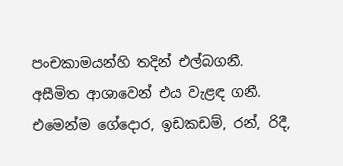පංචකාමයන්හි තදින් එල්බගනී. අසීමිත ආශාවෙන් එය වැළඳ ගනී. එමෙන්ම ගේදොර, ඉඩකඩම්, රන්, රිදී,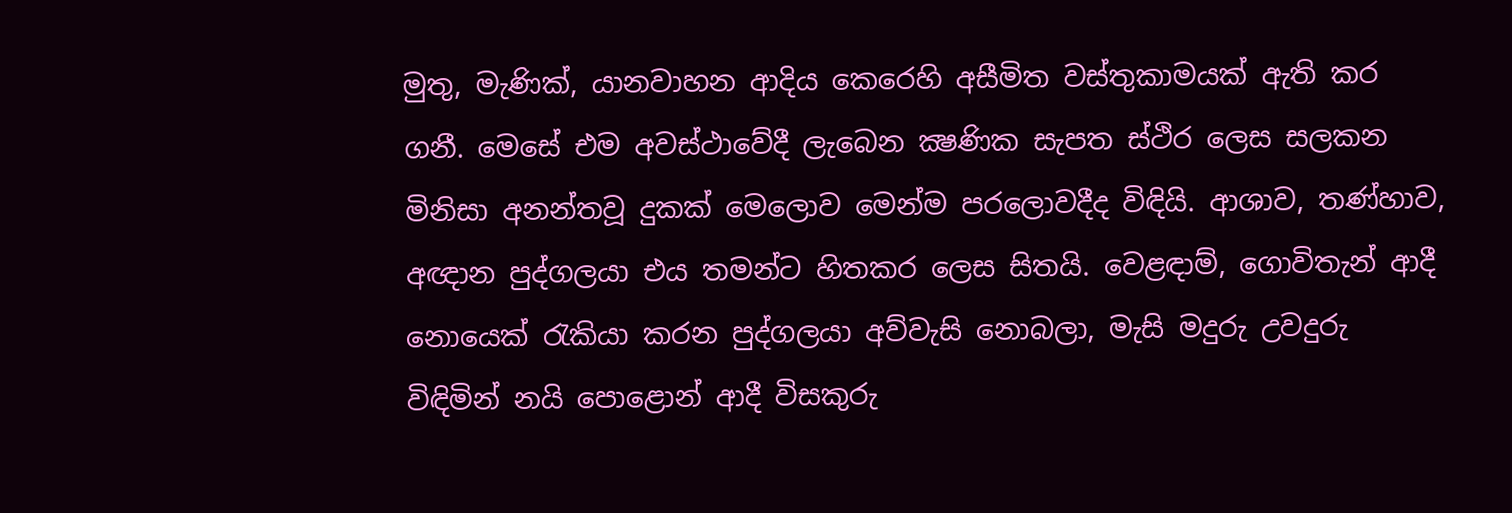මුතු, මැණික්, යානවාහන ආදිය කෙරෙහි අසීමිත වස්තුකාමයක් ඇති කර ගනී. මෙසේ එම අවස්ථාවේදී ලැබෙන ක්‍ෂණික සැපත ස්ථිර ලෙස සලකන මිනිසා අනන්තවූ දුකක් මෙලොව මෙන්ම පරලොවදීද විඳියි. ආශාව, තණ්හාව, අඥාන පුද්ගලයා එය තමන්ට හිතකර ලෙස සිතයි. වෙළඳාම්, ගොවිතැන් ආදී නොයෙක් රැකියා කරන පුද්ගලයා අව්වැසි නොබලා, මැසි මදුරු උවදුරු විඳිමින් නයි පොළොන් ආදී විසකුරු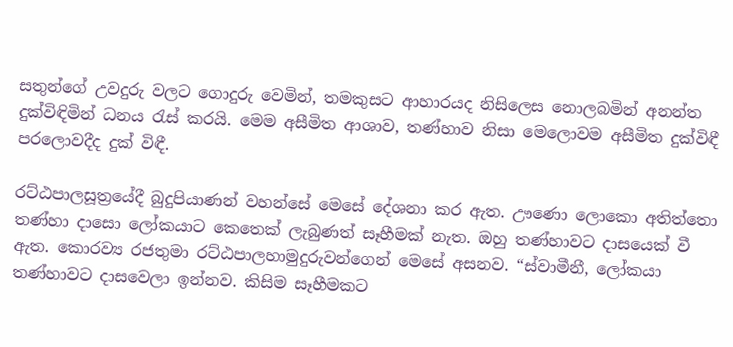සතුන්ගේ උවදුරු වලට ගොදුරු වෙමින්, තමකුසට ආහාරයද නිසිලෙස නොලබමින් අනන්ත දුක්විඳිමින් ධනය රැස් කරයි. මෙම අසීමිත ආශාව, තණ්හාව නිසා මෙලොවම අසීමිත දුක්විඳී පරලොවදීද දුක් විඳී.

රට්ඨපාලසූත්‍රයේදී බුදුපියාණන් වහන්සේ මෙසේ දේශනා කර ඇත. ඌණො ලොකො අතිත්තො තණ්හා දාසො ලෝකයාට කෙතෙක් ලැබුණත් සෑහීමක් නැත. ඔහු තණ්හාවට දාසයෙක් වී ඇත. කොරව්‍ය රජතුමා රට්ඨපාලහාමුදුරුවන්ගෙන් මෙසේ අසනව. “ස්වාමීනී, ලෝකයා තණ්හාවට දාසවෙලා ඉන්නව. කිසිම සෑහීමකට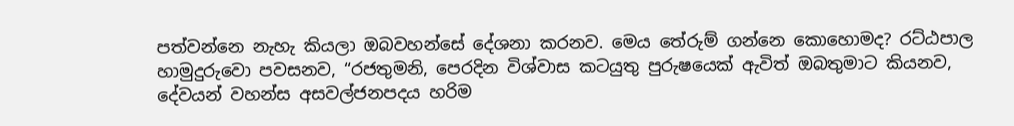පත්වන්නෙ නැහැ කියලා ඔබවහන්සේ දේශනා කරනව. මෙය තේරුම් ගන්නෙ කොහොමද? රට්ඨපාල හාමුදුරුවො පවසනව, “රජතුමනි, පෙරදින විශ්වාස කටයුතු පුරුෂයෙක් ඇවිත් ඔබතුමාට කියනව, දේවයන් වහන්ස අසවල්ජනපදය හරිම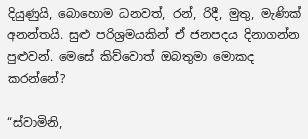දියුණුයි, බොහොම ධනවත්, රන්, රිදී, මුතු, මැණික් අනන්තයි. සුළු පරිශ්‍රමයකින් ඒ ජනපදය දිනාගන්න පුළුවන්. මෙසේ කිව්වොත් ඔබතුමා මොකද කරන්නේ?

“ස්වාමිනි,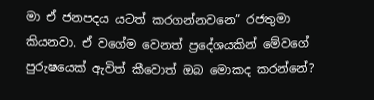මා ඒ ජනපදය යටත් කරගන්නවනෙ” රජතුමා කියනවා. ඒ වගේම වෙනත් ප්‍රදේශයකින් මේවගේ පුරුෂයෙක් ඇවිත් කීවොත් ඔබ මොකද කරන්නේ?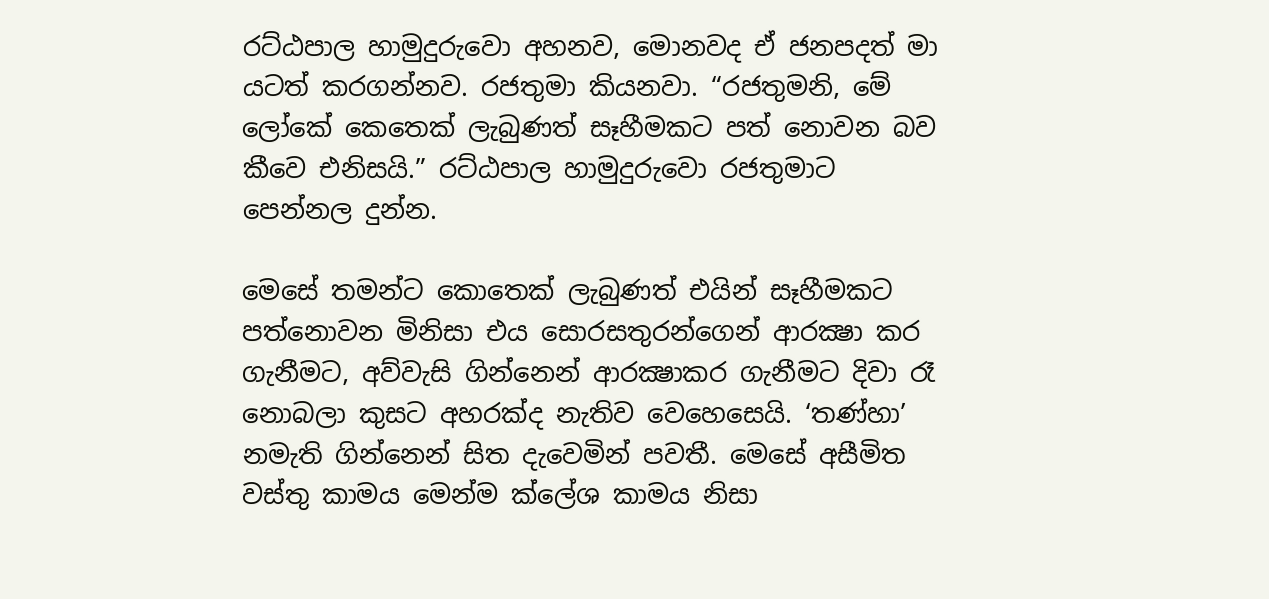රට්ඨපාල හාමුදුරුවො අහනව, මොනවද ඒ ජනපදත් මා යටත් කරගන්නව. රජතුමා කියනවා. “රජතුමනි, මේ ලෝකේ කෙතෙක් ලැබුණත් සෑහීමකට පත් නොවන බව කීවෙ එනිසයි.” රට්ඨපාල හාමුදුරුවො රජතුමාට පෙන්නල දුන්න.

මෙසේ තමන්ට කොතෙක් ලැබුණත් එයින් සෑහීමකට පත්නොවන මිනිසා එය සොරසතුරන්ගෙන් ආරක්‍ෂා කර ගැනීමට, අව්වැසි ගින්නෙන් ආරක්‍ෂාකර ගැනීමට දිවා රෑ නොබලා කුසට අහරක්ද නැතිව වෙහෙසෙයි. ‘තණ්හා’ නමැති ගින්නෙන් සිත දැවෙමින් පවතී. මෙසේ අසීමිත වස්තු කාමය මෙන්ම ක්ලේශ කාමය නිසා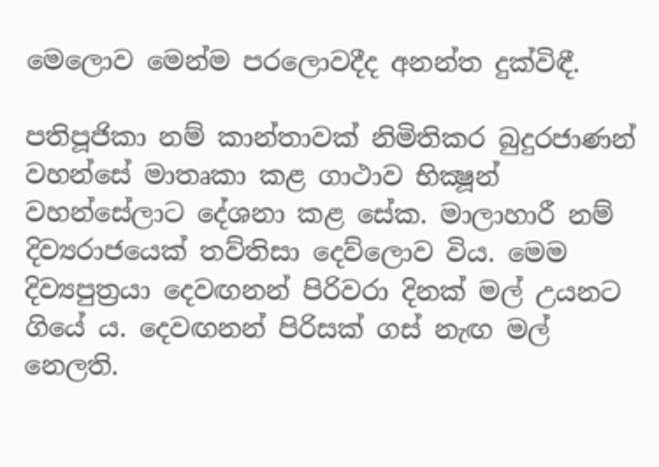මෙලොව මෙන්ම පරලොවදීද අනන්ත දුක්විඳී.

පතිපූජිකා නම් කාන්තාවක් නිමිතිකර බුදුරජාණන් වහන්සේ මාතෘකා කළ ගාථාව භික්‍ෂූන් වහන්සේලාට දේශනා කළ සේක. මාලාහාරී නම් දිව්‍යරාජයෙක් තව්තිසා දෙව්ලොව විය. මෙම දිව්‍යපුත්‍රයා දෙවඟනන් පිරිවරා දිනක් මල් උයනට ගියේ ය. දෙවඟනන් පිරිසක් ගස් නැඟ මල් නෙලති.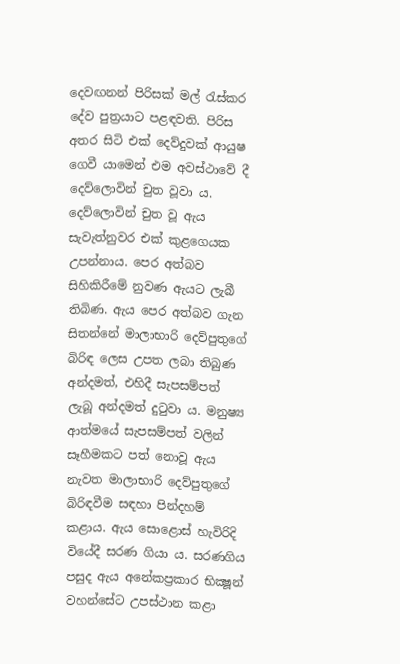දෙවඟනන් පිරිසක් මල් රැස්කර දේව පුත්‍රයාට පළඳවති. පිරිස අතර සිටි එක් දෙව්දුවක් ආයුෂ ගෙවී යාමෙන් එම අවස්ථාවේ දී දෙව්ලොවින් චුත වූවා ය. දෙව්ලොවින් චුත වූ ඇය සැවැත්නුවර එක් කුළගෙයක උපන්නාය. පෙර අත්බව සිහිකිරීමේ නුවණ ඇයට ලැබී තිබිණ. ඇය පෙර අත්බව ගැන සිතන්නේ මාලාභාරි දෙව්පුතුගේ බිරිඳ ලෙස උපත ලබා තිබුණ අන්දමත්, එහිදී සැපසම්පත් ලැබූ අන්දමත් දුටුවා ය. මනුෂ්‍ය ආත්මයේ සැපසම්පත් වලින් සෑහීමකට පත් නොවූ ඇය නැවත මාලාභාරි දෙව්පුතුගේ බිරිඳවීම සඳහා පින්දහම් කළාය. ඇය සොළොස් හැවිරිදි වියේදී සරණ ගියා ය. සරණගිය පසුද ඇය අනේකප්‍රකාර භික්‍ෂූන් වහන්සේට උපස්ථාන කළා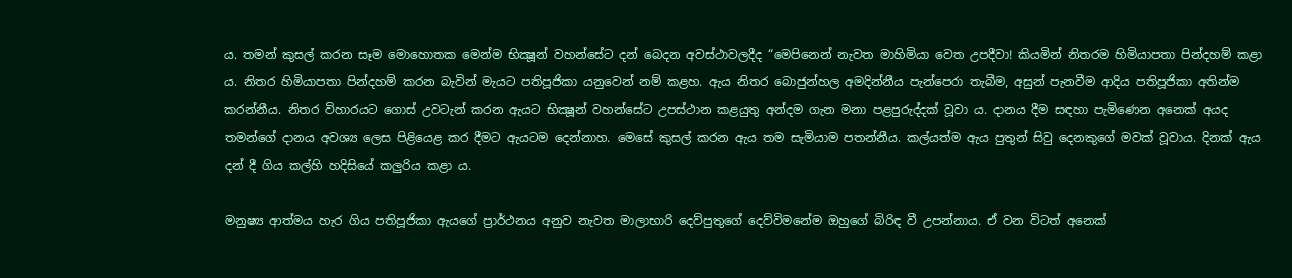ය. තමන් කුසල් කරන සෑම මොහොතක මෙන්ම භික්‍ෂූන් වහන්සේට දන් බෙදන අවස්ථාවලදීද “මෙපිනෙන් නැවත මාහිමියා වෙත උපදීවා! කියමින් නිතරම හිමියාපතා පින්දහම් කළා ය. නිතර හිමියාපතා පින්දහම් කරන බැවින් මැයට පතිපූජිකා යනුවෙන් නම් කළහ. ඇය නිතර බොජුන්හල අමදින්නීය පැන්පෙරා තැබීම, අසුන් පැනවීම ආදිය පතිපූජිකා අතින්ම කරන්නීය. නිතර විහාරයට ගොස් උවටැන් කරන ඇයට භික්‍ෂූන් වහන්සේට උපස්ථාන කළයුතු අන්දම ගැන මනා පළපුරුද්දක් වූවා ය. දානය දීම සඳහා පැමිණෙන අනෙක් අයද තමන්ගේ දානය අවශ්‍ය ලෙස පිළියෙළ කර දීමට ඇයටම දෙන්නාහ. මෙසේ කුසල් කරන ඇය තම සැමියාම පතන්නීය. කල්යත්ම ඇය පුතුන් සිවු දෙනකුගේ මවක් වූවාය. දිනක් ඇය දන් දී ගිය කල්හි හදිසියේ කලුරිය කළා ය.

මනුෂ්‍ය ආත්මය හැර ගිය පතිපූජිකා ඇයගේ ප්‍රාර්ථනය අනුව නැවත මාලාභාරි දෙව්පුතුගේ දෙව්විමනේම ඔහුගේ බිරිඳ වී උපන්නාය. ඒ වන විටත් අනෙක්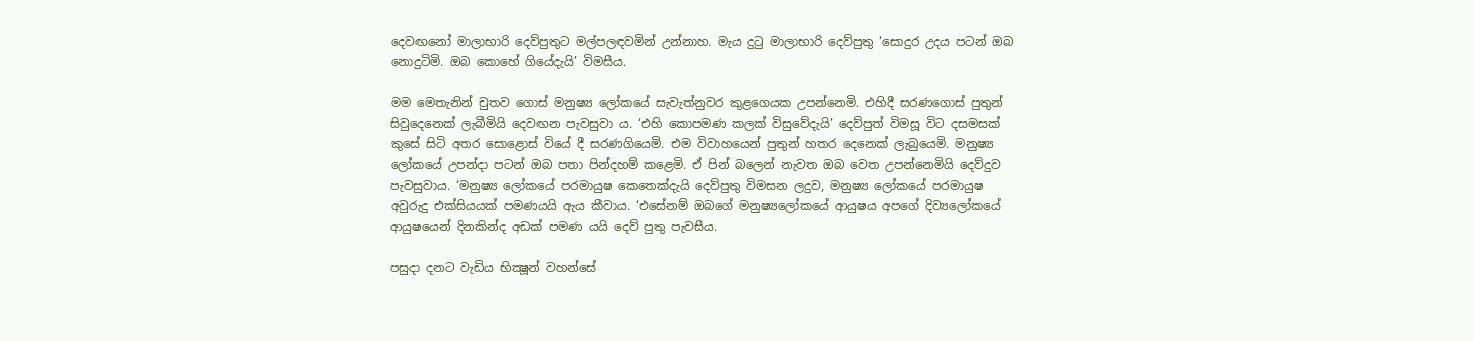දෙවඟනෝ මාලාභාරි දෙව්පුතුට මල්පලඳවමින් උන්නාහ. මැය දුටු මාලාභාරි දෙව්පුතු ‘සොදුර උදය පටන් ඔබ නොදුටිමි. ඔබ කොහේ ගියේදැයි’ විමසීය.

මම මෙතැනින් චුතව ගොස් මනුෂ්‍ය ලෝකයේ සැවැත්නුවර කුළගෙයක උපන්නෙමි. එහිදී සරණගොස් පුතුන් සිවුදෙනෙක් ලැබීමියි දෙවඟන පැවසුවා ය. ‘එහි කොපමණ කලක් විසුවේදැයි’ දෙව්පුත් විමසූ විට දසමසක් කුසේ සිටි අතර සොළොස් වියේ දී සරණගියෙමි. එම විවාහයෙන් පුතුන් හතර දෙනෙක් ලැබුයෙමි. මනුෂ්‍ය ලෝකයේ උපන්දා පටන් ඔබ පතා පින්දහම් කළෙමි. ඒ පින් බලෙන් නැවත ඔබ වෙත උපන්නෙමියි දෙව්දුව පැවසුවාය. ‘මනුෂ්‍ය ලෝකයේ පරමායුෂ කෙතෙක්දැයි දෙව්පුතු විමසන ලදුව, මනුෂ්‍ය ලෝකයේ පරමායුෂ අවුරුදු එක්සියයක් පමණයයි ඇය කීවාය. ‘එසේනම් ඔබගේ මනුෂ්‍යලෝකයේ ආයුෂය අපගේ දිව්‍යලෝකයේ ආයුෂයෙන් දිනකින්ද අඩක් පමණ යයි දෙව් පුතු පැවසීය.

පසුදා දනට වැඩිය භික්‍ෂූන් වහන්සේ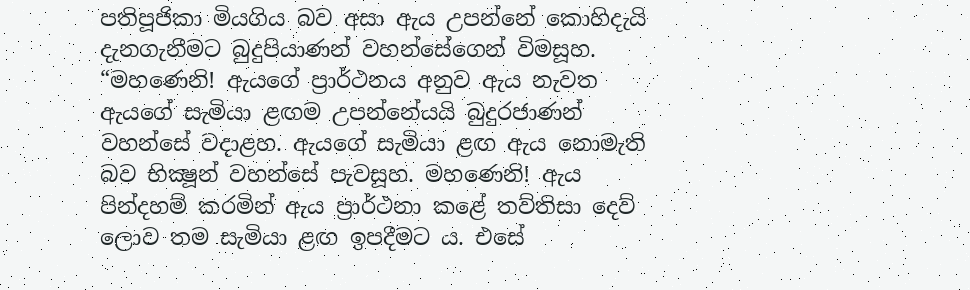පතිපූජිකා මියගිය බව අසා ඇය උපන්නේ කොහිදැයි දැනගැනීමට බුදුපියාණන් වහන්සේගෙන් විමසූහ. “මහණෙනි! ඇයගේ ප්‍රාර්ථනය අනුව ඇය නැවත ඇයගේ සැමියා ළඟම උපන්නේයයි බුදුරජාණන් වහන්සේ වදාළහ. ඇයගේ සැමියා ළඟ ඇය නොමැති බව භික්‍ෂූන් වහන්සේ පැවසූහ. මහණෙනි! ඇය පින්දහම් කරමින් ඇය ප්‍රාර්ථනා කළේ තව්තිසා දෙව් ලොව තම සැමියා ළඟ ඉපදීමට ය. එසේ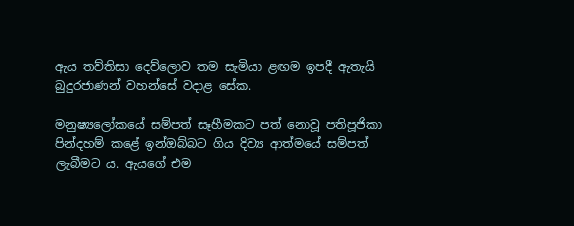ඇය තව්තිසා දෙව්ලොව තම සැමියා ළඟම ඉපදී ඇතැයි බුදුරජාණන් වහන්සේ වදාළ සේක.

මනුෂ්‍යලෝකයේ සම්පත් සෑහීමකට පත් නොවූ පතිපූජිකා පින්දහම් කළේ ඉන්ඔබ්බට ගිය දිව්‍ය ආත්මයේ සම්පත් ලැබීමට ය. ඇයගේ එම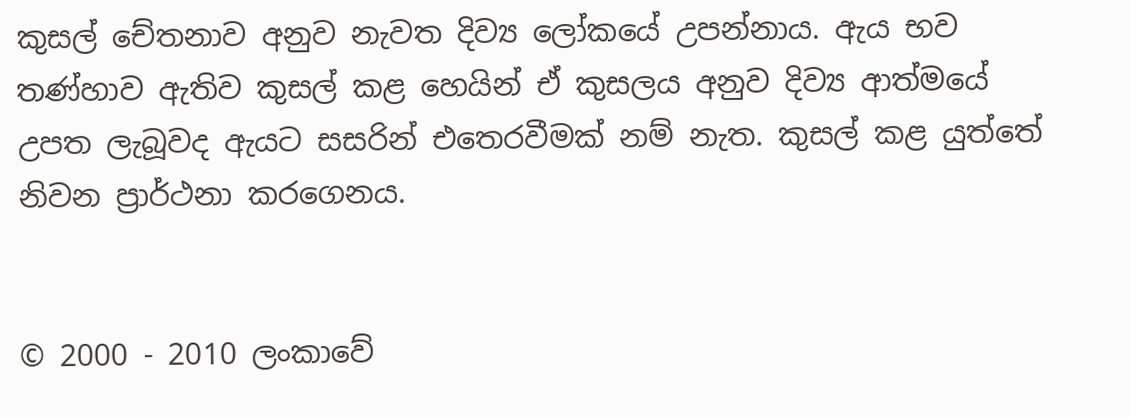කුසල් චේතනාව අනුව නැවත දිව්‍ය ලෝකයේ උපන්නාය. ඇය භව තණ්හාව ඇතිව කුසල් කළ හෙයින් ඒ කුසලය අනුව දිව්‍ය ආත්මයේ උපත ලැබූවද ඇයට සසරින් එතෙරවීමක් නම් නැත. කුසල් කළ යුත්තේ නිවන ප්‍රාර්ථනා කරගෙනය.


© 2000 - 2010 ලංකාවේ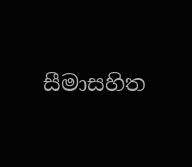සීමාසහිත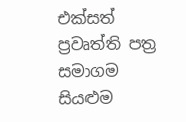එක්සත් ප්‍රවෘත්ති පත්‍ර සමාගම
සියළුම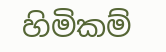හිමිකම්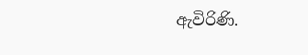ඇවිරිණි.